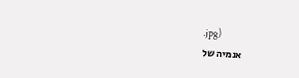.jpg)
אנמיה של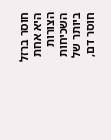חוסר ברזל היא אחת הצורות השכיחות ביותר של חוסר דם,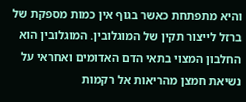והיא מתפתחת כאשר בגוף אין כמות מספקת של ברזל לייצור תקין של המוגלובין. המוגלובין הוא החלבון המצוי בתאי הדם האדומים ואחראי על נשיאת חמצן מהריאות אל רקמות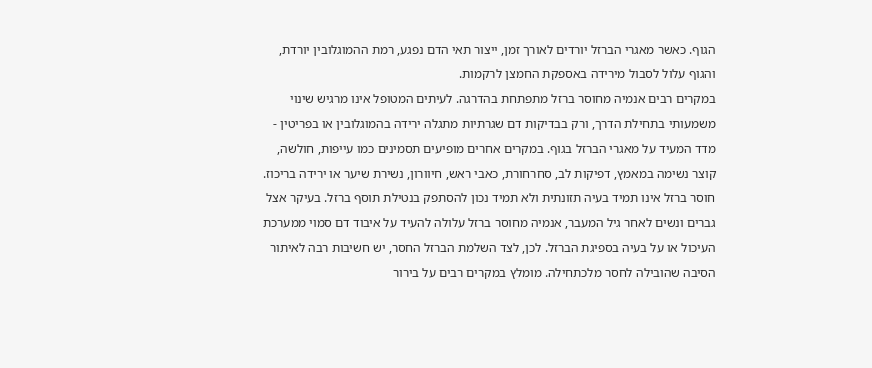הגוף. כאשר מאגרי הברזל יורדים לאורך זמן, ייצור תאי הדם נפגע, רמת ההמוגלובין יורדת, והגוף עלול לסבול מירידה באספקת החמצן לרקמות.
במקרים רבים אנמיה מחוסר ברזל מתפתחת בהדרגה. לעיתים המטופל אינו מרגיש שינוי משמעותי בתחילת הדרך, ורק בבדיקות דם שגרתיות מתגלה ירידה בהמוגלובין או בפריטין - מדד המעיד על מאגרי הברזל בגוף. במקרים אחרים מופיעים תסמינים כמו עייפות, חולשה, קוצר נשימה במאמץ, דפיקות לב, סחרחורת, כאבי ראש, חיוורון, נשירת שיער או ירידה בריכוז.
חוסר ברזל אינו תמיד בעיה תזונתית ולא תמיד נכון להסתפק בנטילת תוסף ברזל. בעיקר אצל גברים ונשים לאחר גיל המעבר, אנמיה מחוסר ברזל עלולה להעיד על איבוד דם סמוי ממערכת העיכול או על בעיה בספיגת הברזל. לכן, לצד השלמת הברזל החסר, יש חשיבות רבה לאיתור הסיבה שהובילה לחסר מלכתחילה. מומלץ במקרים רבים על בירור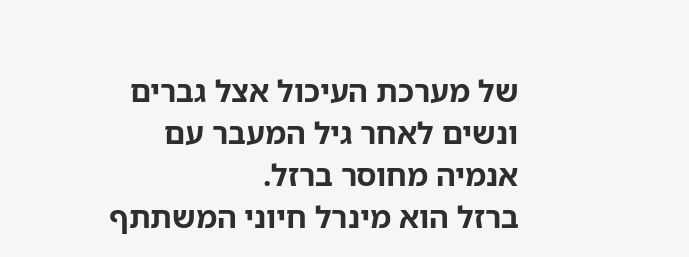של מערכת העיכול אצל גברים ונשים לאחר גיל המעבר עם אנמיה מחוסר ברזל.
ברזל הוא מינרל חיוני המשתתף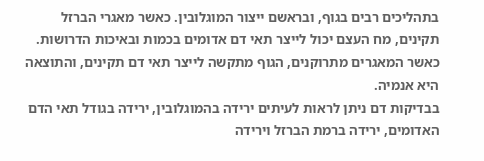בתהליכים רבים בגוף, ובראשם ייצור המוגלובין. כאשר מאגרי הברזל תקינים, מח העצם יכול לייצר תאי דם אדומים בכמות ובאיכות הדרושות. כאשר המאגרים מתרוקנים, הגוף מתקשה לייצר תאי דם תקינים, והתוצאה היא אנמיה.
בבדיקות דם ניתן לראות לעיתים ירידה בהמוגלובין, ירידה בגודל תאי הדם האדומים, ירידה ברמת הברזל וירידה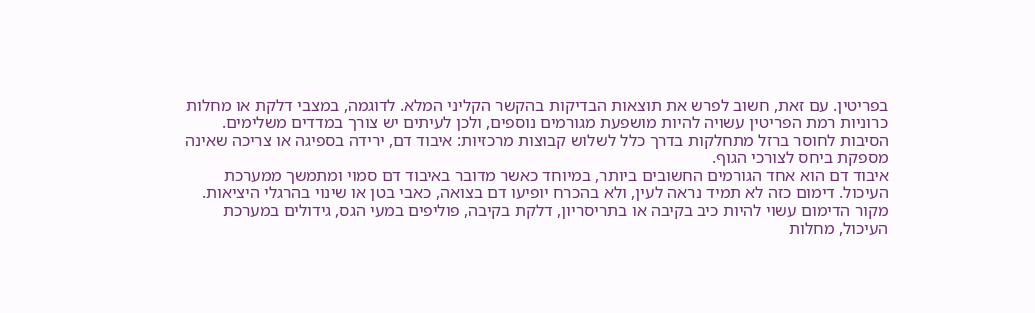בפריטין. עם זאת, חשוב לפרש את תוצאות הבדיקות בהקשר הקליני המלא. לדוגמה, במצבי דלקת או מחלות כרוניות רמת הפריטין עשויה להיות מושפעת מגורמים נוספים, ולכן לעיתים יש צורך במדדים משלימים.
הסיבות לחוסר ברזל מתחלקות בדרך כלל לשלוש קבוצות מרכזיות: איבוד דם, ירידה בספיגה או צריכה שאינה מספקת ביחס לצורכי הגוף.
איבוד דם הוא אחד הגורמים החשובים ביותר, במיוחד כאשר מדובר באיבוד דם סמוי ומתמשך ממערכת העיכול. דימום כזה לא תמיד נראה לעין, ולא בהכרח יופיעו דם בצואה, כאבי בטן או שינוי בהרגלי היציאות. מקור הדימום עשוי להיות כיב בקיבה או בתריסריון, דלקת בקיבה, פוליפים במעי הגס, גידולים במערכת העיכול, מחלות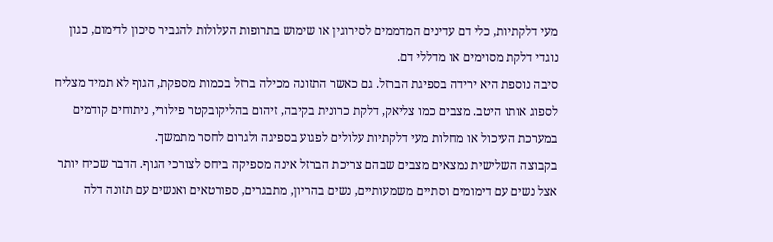מעי דלקתיות, כלי דם עדינים המדממים לסירוגין או שימוש בתרופות העלולות להגביר סיכון לדימום, כגון נוגדי דלקת מסוימים או מדללי דם.
סיבה נוספת היא ירידה בספיגת הברזל. גם כאשר התזונה מכילה ברזל בכמות מספקת, הגוף לא תמיד מצליח לספוג אותו היטב. מצבים כמו צליאק, דלקת כרונית בקיבה, זיהום בהליקובקטר פילורי, ניתוחים קודמים במערכת העיכול או מחלות מעי דלקתיות עלולים לפגוע בספיגה ולגרום לחסר מתמשך.
בקבוצה השלישית נמצאים מצבים שבהם צריכת הברזל אינה מספיקה ביחס לצורכי הגוף. הדבר שכיח יותר אצל נשים עם דימומים וסתיים משמעותיים, נשים בהריון, מתבגרים, ספורטאים ואנשים עם תזונה דלה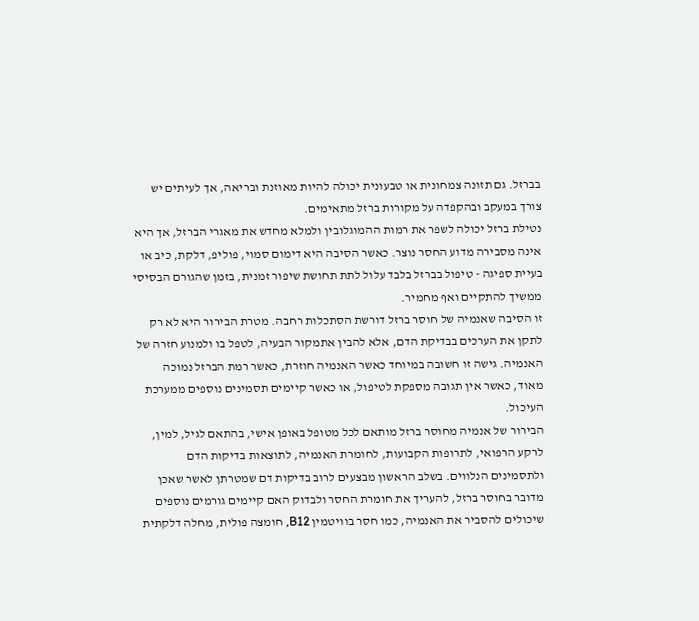בברזל. גם תזונה צמחונית או טבעונית יכולה להיות מאוזנת ובריאה, אך לעיתים יש צורך במעקב ובהקפדה על מקורות ברזל מתאימים.
נטילת ברזל יכולה לשפר את רמות ההמוגלובין ולמלא מחדש את מאגרי הברזל, אך היא אינה מסבירה מדוע החסר נוצר. כאשר הסיבה היא דימום סמוי, פוליפ, דלקת, כיב או בעיית ספיגה - טיפול בברזל בלבד עלול לתת תחושת שיפור זמנית, בזמן שהגורם הבסיסי ממשיך להתקיים ואף מחמיר.
זו הסיבה שאנמיה של חוסר ברזל דורשת הסתכלות רחבה. מטרת הבירור היא לא רק לתקן את הערכים בבדיקת הדם, אלא להבין אתמקור הבעיה, לטפל בו ולמנוע חזרה של האנמיה. גישה זו חשובה במיוחד כאשר האנמיה חוזרת, כאשר רמת הברזל נמוכה מאוד, כאשר אין תגובה מספקת לטיפול, או כאשר קיימים תסמינים נוספים ממערכת העיכול.
הבירור של אנמיה מחוסר ברזל מותאם לכל מטופל באופן אישי, בהתאם לגיל, למין, לרקע הרפואי, לתרופות הקבועות, לחומרת האנמיה, לתוצאות בדיקות הדם ולתסמינים הנלווים. בשלב הראשון מבצעים לרוב בדיקות דם שמטרתן לאשר שאכן מדובר בחוסר ברזל, להעריך את חומרת החסר ולבדוק האם קיימים גורמים נוספים שיכולים להסביר את האנמיה, כמו חסר בוויטמין B12, חומצה פולית, מחלה דלקתית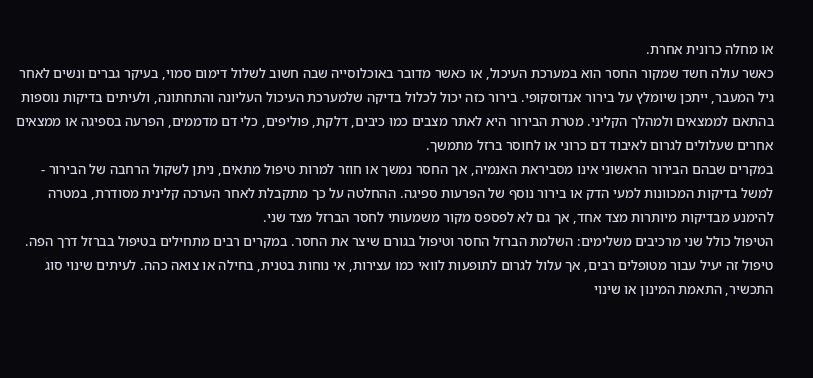או מחלה כרונית אחרת.
כאשר עולה חשד שמקור החסר הוא במערכת העיכול, או כאשר מדובר באוכלוסייה שבה חשוב לשלול דימום סמוי, בעיקר גברים ונשים לאחר גיל המעבר, ייתכן שיומלץ על בירור אנדוסקופי. בירור כזה יכול לכלול בדיקה שלמערכת העיכול העליונה והתחתונה, ולעיתים בדיקות נוספות בהתאם לממצאים ולמהלך הקליני. מטרת הבירור היא לאתר מצבים כמו כיבים, דלקת, פוליפים, כלי דם מדממים, הפרעה בספיגה או ממצאים אחרים שעלולים לגרום לאיבוד דם כרוני או לחוסר ברזל מתמשך.
במקרים שבהם הבירור הראשוני אינו מסביראת האנמיה, אך החסר נמשך או חוזר למרות טיפול מתאים, ניתן לשקול הרחבה של הבירור - למשל בדיקות המכוונות למעי הדק או בירור נוסף של הפרעות ספיגה. ההחלטה על כך מתקבלת לאחר הערכה קלינית מסודרת, במטרה להימנע מבדיקות מיותרות מצד אחד, אך גם לא לפספס מקור משמעותי לחסר הברזל מצד שני.
הטיפול כולל שני מרכיבים משלימים: השלמת הברזל החסר וטיפול בגורם שיצר את החסר. במקרים רבים מתחילים בטיפול בברזל דרך הפה. טיפול זה יעיל עבור מטופלים רבים, אך עלול לגרום לתופעות לוואי כמו עצירות, אי נוחות בטנית, בחילה או צואה כהה. לעיתים שינוי סוג התכשיר, התאמת המינון או שינוי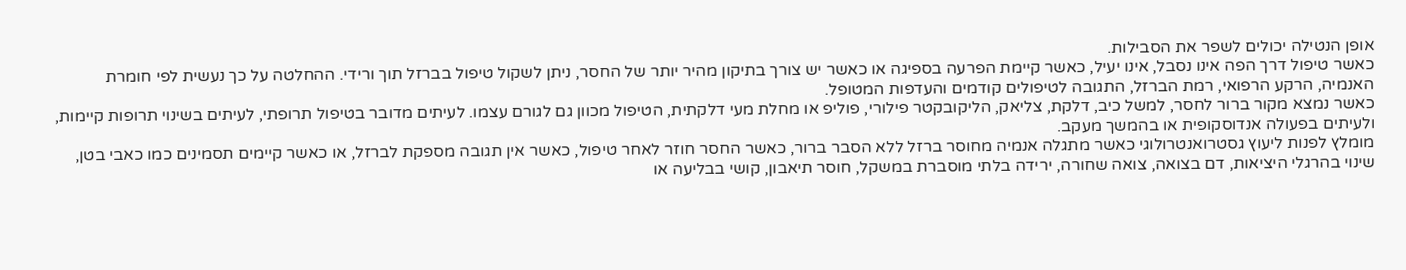אופן הנטילה יכולים לשפר את הסבילות.
כאשר טיפול דרך הפה אינו נסבל, אינו יעיל, כאשר קיימת הפרעה בספיגה או כאשר יש צורך בתיקון מהיר יותר של החסר, ניתן לשקול טיפול בברזל תוך ורידי. ההחלטה על כך נעשית לפי חומרת האנמיה, הרקע הרפואי, רמת הברזל, התגובה לטיפולים קודמים והעדפות המטופל.
כאשר נמצא מקור ברור לחסר, למשל כיב, דלקת, צליאק, הליקובקטר פילורי, פוליפ או מחלת מעי דלקתית, הטיפול מכוון גם לגורם עצמו. לעיתים מדובר בטיפול תרופתי, לעיתים בשינוי תרופות קיימות, ולעיתים בפעולה אנדוסקופית או בהמשך מעקב.
מומלץ לפנות ליעוץ גסטרואנטרולוגי כאשר מתגלה אנמיה מחוסר ברזל ללא הסבר ברור, כאשר החסר חוזר לאחר טיפול, כאשר אין תגובה מספקת לברזל, או כאשר קיימים תסמינים כמו כאבי בטן, שינוי בהרגלי היציאות, דם בצואה, צואה שחורה, ירידה בלתי מוסברת במשקל, חוסר תיאבון, קושי בבליעה או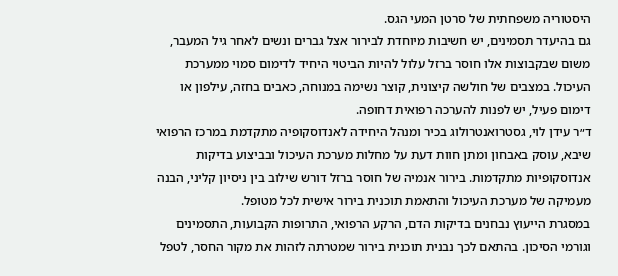היסטוריה משפחתית של סרטן המעי הגס.
גם בהיעדר תסמינים, יש חשיבות מיוחדת לבירור אצל גברים ונשים לאחר גיל המעבר, משום שבקבוצות אלו חוסר ברזל עלול להיות הביטוי היחיד לדימום סמוי ממערכת העיכול. במצבים של חולשה קיצונית, קוצר נשימה במנוחה, כאבים בחזה, עילפון או דימום פעיל, יש לפנות להערכה רפואית דחופה.
ד״ר עידן לוי, גסטרואנטרולוג בכיר ומנהל היחידה לאנדוסקופיה מתקדמת במרכז הרפואי שיבא, עוסק באבחון ומתן חוות דעת על מחלות מערכת העיכול ובביצוע בדיקות אנדוסקופיות מתקדמות. בירור אנמיה של חוסר ברזל דורש שילוב בין ניסיון קליני, הבנה מעמיקה של מערכת העיכול והתאמת תוכנית בירור אישית לכל מטופל.
במסגרת הייעוץ נבחנים בדיקות הדם, הרקע הרפואי, התרופות הקבועות, התסמינים וגורמי הסיכון. בהתאם לכך נבנית תוכנית בירור שמטרתה לזהות את מקור החסר, לטפל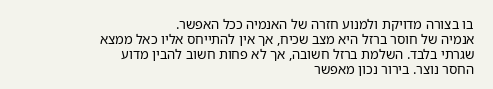בו בצורה מדויקת ולמנוע חזרה של האנמיה ככל האפשר.
אנמיה של חוסר ברזל היא מצב שכיח, אך אין להתייחס אליו כאל ממצא שגרתי בלבד. השלמת ברזל חשובה, אך לא פחות חשוב להבין מדוע החסר נוצר. בירור נכון מאפשר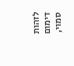לזהות דימום סמוי,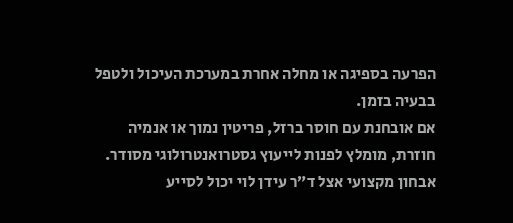הפרעה בספיגה או מחלה אחרת במערכת העיכול ולטפל בבעיה בזמן.
אם אובחנת עם חוסר ברזל, פריטין נמוך או אנמיה חוזרת, מומלץ לפנות לייעוץ גסטרואנטרולוגי מסודר. אבחון מקצועי אצל ד״ר עידן לוי יכול לסייע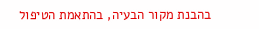בהבנת מקור הבעיה, בהתאמת הטיפול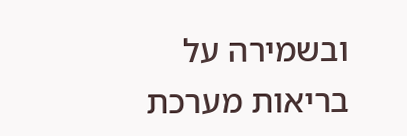ובשמירה על בריאות מערכת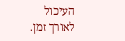העיכול לאורך זמן.